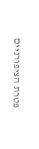פטרת הציפורניים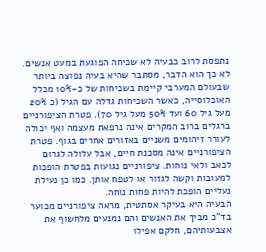נתפסת לרוב כבעיה לא שכיחה הפוגעת במעט אנשים. לא כך הוא הדבר, מסתבר שהיא בעיה נפוצה ביותר שבעולם המערבי קיימת בשכיחות של כ-10% מכלל האוכלוסייה, כאשר השכיחות גדלה עם הגיל (כ 20% מעל גיל 60 ועד 50% מעל גיל 70). פטרת הציפורניים ברגלים ברוב המקרים אינה נרפאת מעצמה ואף יכולה לעורר זיהומים משניים באזורים אחרים בגוף. פטרת הציפורניים אינה מסכנת חיים, אבל עלולה לגרום לכאב ולאי נוחות. ציפורניים נגועות בפטרת הופכות למעובות וקשה לגזור או לטפח אותן. כמו כן נעילת נעליים הופכת להיות פחות נוחה.
הבעיה היא בעיקר אסתטית, מראה ציפורניים מכוער בד"כ מביך את האנשים והם נמנעים מלחשוף את אצבעותיהם, חלקם אפילו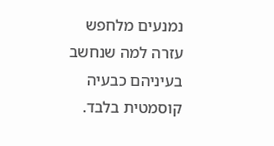נמנעים מלחפש עזרה למה שנחשב בעיניהם כבעיה קוסמטית בלבד.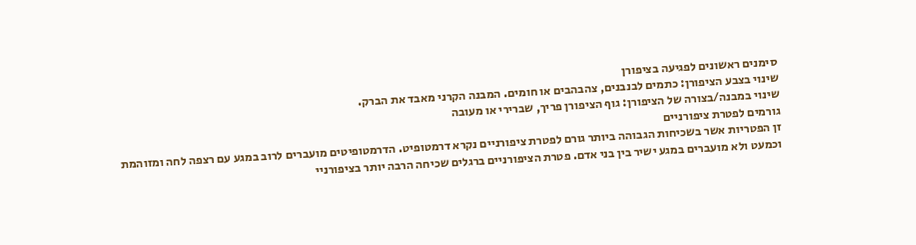סימנים ראשונים לפגיעה בציפורן
שינוי בצבע הציפורן: כתמים לבנבנים, צהבהבים או חומים. המבנה הקרני מאבד את הברק.
שינוי במבנה/בצורה של הציפורן: גוף הציפורן פריך, שברירי או מעובה
גורמים לפטרת ציפורניים
זן הפטריות אשר בשכיחות הגבוהה ביותר גורם לפטרת ציפורניים נקרא דרמטופיט. הדרמטופיטים מועברים לרוב במגע עם רצפה לחה ומזוהמת וכמעט ולא מועברים במגע ישיר בין בני אדם. פטרת הציפורניים ברגלים שכיחה הרבה יותר בציפורניי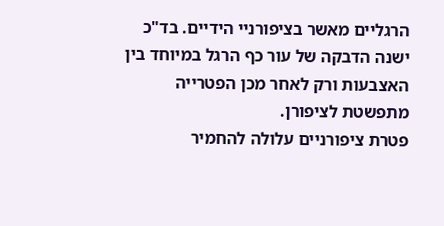הרגליים מאשר בציפורניי הידיים. בד"כ ישנה הדבקה של עור כף הרגל במיוחד בין האצבעות ורק לאחר מכן הפטרייה מתפשטת לציפורן.
פטרת ציפורניים עלולה להחמיר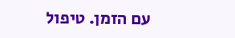עם הזמן. טיפול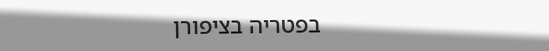בפטריה בציפורן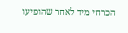הכרחי מיד לאחר שהופיעו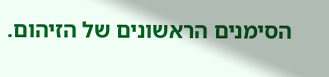הסימנים הראשונים של הזיהום.